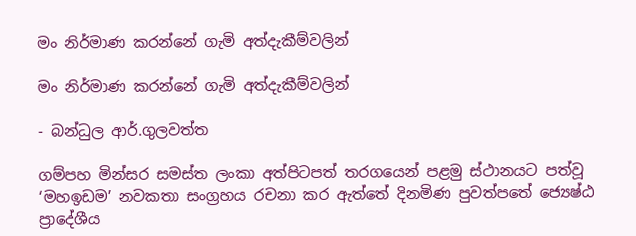මං නිර්මාණ කරන්නේ ගැමි අත්දැකීම්වලින්

මං නිර්මාණ කරන්නේ ගැමි අත්දැකීම්වලින්

- බන්ධුල ආර්.ගුලවත්ත

ගම්පහ මින්සර සමස්ත ලංකා අත්පිටපත් තරගයෙන් පළමු ස්ථානයට පත්වූ ‘මහඉඩම’ නවකතා සංග්‍රහය රචනා කර ඇත්තේ දිනමිණ පුවත්පතේ ජ්‍යෙෂ්ඨ ප්‍රාදේශීය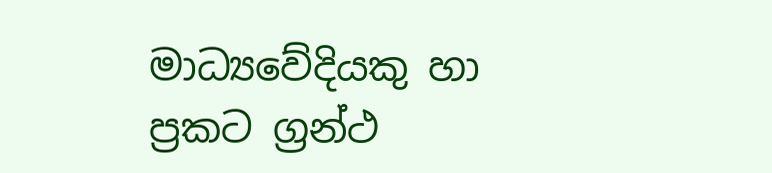මාධ්‍යවේදියකු හා ප්‍රකට ග්‍රන්ථ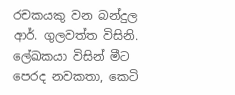රචකයකු වන බන්දුල ආර්. ගුලවත්ත විසිනි. ලේඛකයා විසින් මීට පෙරද නවකතා, කෙටි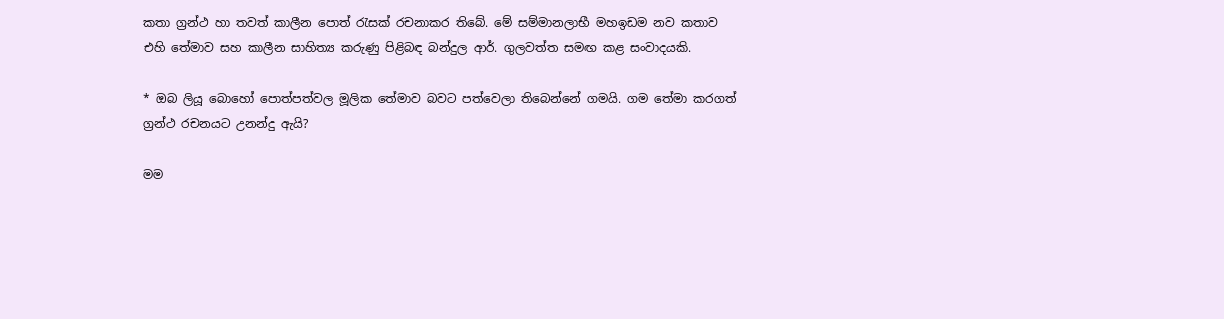කතා ග්‍රන්ථ හා තවත් කාලීන පොත් රැසක් රචනාකර තිබේ. මේ සම්මානලාභී මහඉඩම නව කතාව එහි තේමාව සහ කාලීන සාහිත්‍ය කරුණු පිළිබඳ බන්දුල ආර්. ගුලවත්ත සමඟ කළ සංවාදයකි.

* ඔබ ලියූ බොහෝ පොත්පත්වල මූලික තේමාව බවට පත්වෙලා තිබෙන්නේ ගමයි. ගම තේමා කරගත් ග්‍රන්ථ රචනයට උනන්දු ඇයි?

මම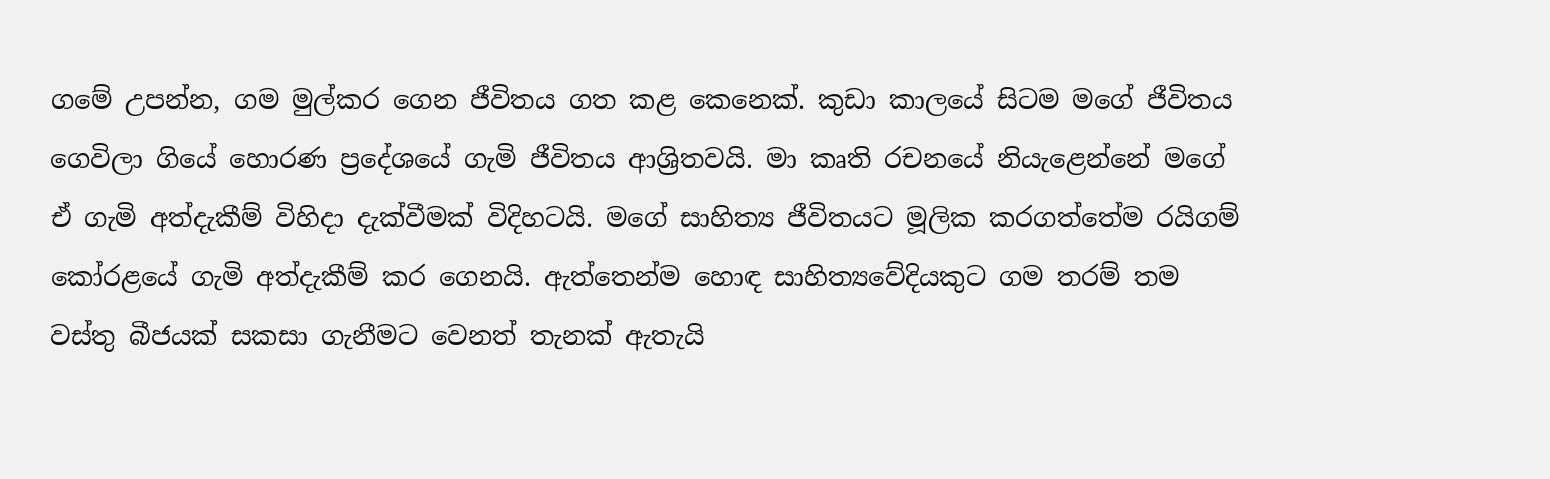ගමේ උපන්න, ගම මුල්කර ගෙන ජීවිතය ගත කළ කෙනෙක්. කුඩා කාලයේ සිටම මගේ ජීවිතය ගෙවිලා ගියේ හොරණ ප්‍රදේශයේ ගැමි ජීවිතය ආශ්‍රිතවයි. මා කෘති රචනයේ නියැළෙන්නේ මගේ ඒ ගැමි අත්දැකීම් විහිදා දැක්වීමක් විදිහටයි. මගේ සාහිත්‍ය ජීවිතයට මූලික කරගත්තේම රයිගම් කෝරළයේ ගැමි අත්දැකීම් කර ගෙනයි. ඇත්තෙන්ම හොඳ සාහිත්‍යවේදියකුට ගම තරම් තම වස්තු බීජයක් සකසා ගැනීමට වෙනත් තැනක් ඇතැයි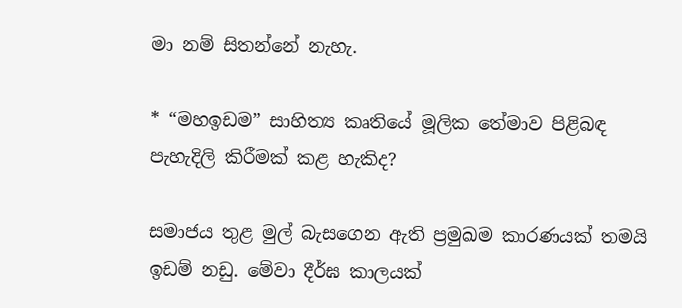මා නම් සිතන්නේ නැහැ.

* “මහඉඩම” සාහිත්‍ය කෘතියේ මූලික තේමාව පිළිබඳ පැහැදිලි කිරීමක් කළ හැකිද?

සමාජය තුළ මුල් බැසගෙන ඇති ප්‍රමුඛම කාරණයක් තමයි ඉඩම් නඩු. මේවා දීර්ඝ කාලයක්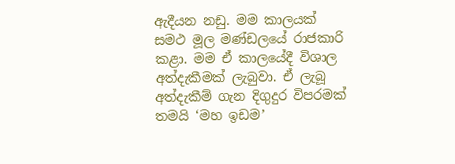ඇදීයන නඩු. මම කාලයක් සමථ මූල මණ්ඩලයේ රාජකාරි කළා. මම ඒ කාලයේදී විශාල අත්දැකීමක් ලැබුවා. ඒ ලැබූ අත්දැකීම් ගැන දිගුදුර විපරමක් තමයි ‘මහ ඉඩම’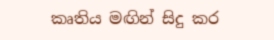කෘතිය මඟින් සිදු කර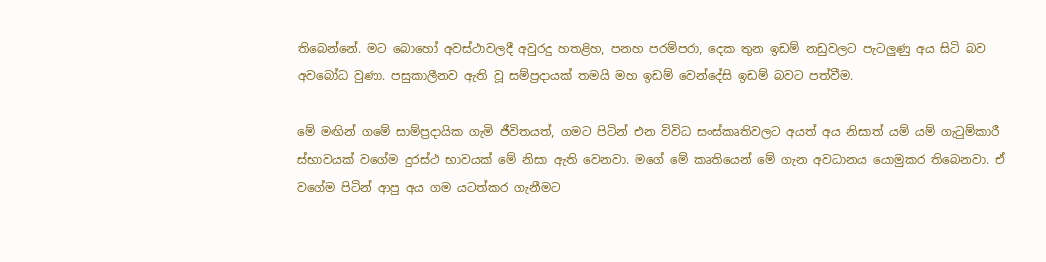තිබෙන්නේ. මට බොහෝ අවස්ථාවලදී අවුරදු හතළිහ, පනහ පරම්පරා, දෙක තුන ඉඩම් නඩුවලට පැටලුණු අය සිටි බව අවබෝධ වුණා. පසුකාලීනව ඇති වූ සම්ප්‍රදායක් තමයි මහ ඉඩම් වෙන්දේසි ඉඩම් බවට පත්වීම.

මේ මඟින් ගමේ සාම්ප්‍රදායික ගැමි ජීවිතයත්, ගමට පිටින් එන විවිධ සංස්කෘතිවලට අයත් අය නිසාත් යම් යම් ගැටුම්කාරී ස්භාවයක් වගේම දුරස්ථ භාවයක් මේ නිසා ඇති වෙනවා. මගේ මේ කෘතියෙන් මේ ගැන අවධානය යොමුකර තිබෙනවා. ඒ වගේම පිටින් ආපු අය ගම යටත්කර ගැනීමට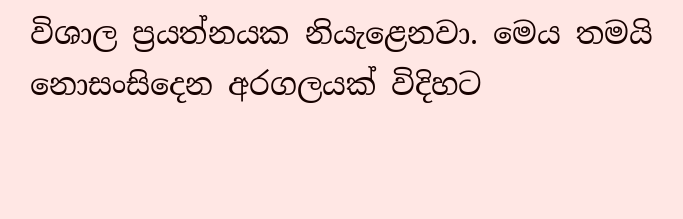විශාල ප්‍රයත්නයක නියැළෙනවා. මෙය තමයි නොසංසිදෙන අරගලයක් විදිහට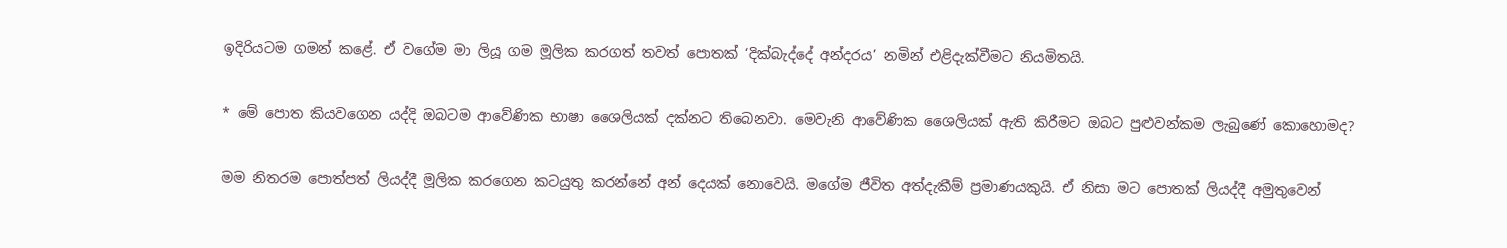ඉදිරියටම ගමන් කළේ. ඒ වගේම මා ලියූ ගම මූලික කරගත් තවත් පොතක් ‘දික්බැද්දේ අන්දරය’ නමින් එළිදැක්වීමට නියමිතයි.

* මේ පොත කියවගෙන යද්දි ඔබටම ආවේණික භාෂා ශෛලියක් දක්නට තිබෙනවා. මෙවැනි ආවේණික ශෛලියක් ඇති කිරීමට ඔබට පුළුවන්කම ලැබුණේ කොහොමද?

මම නිතරම පොත්පත් ලියද්දී මූලික කරගෙන කටයුතු කරන්නේ අන් දෙයක් නොවෙයි. මගේම ජීවිත අත්දැකීම් ප්‍රමාණයකුයි. ඒ නිසා මට පොතක් ලියද්දී අමුතුවෙන්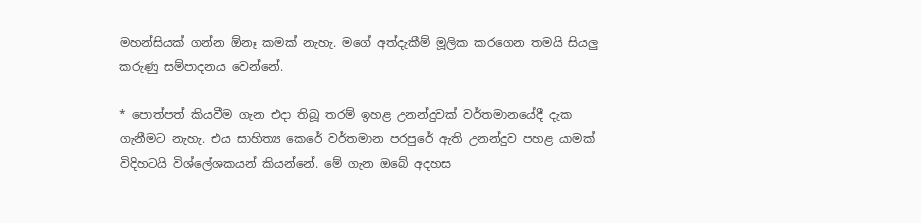මහන්සියක් ගන්න ඕනෑ කමක් නැහැ. මගේ අත්දැකීම් මූලික කරගෙන තමයි සියලු කරුණු සම්පාදනය වෙන්නේ.

* පොත්පත් කියවීම ගැන එදා තිබූ තරම් ඉහළ උනන්දුවක් වර්තමානයේදී දැක ගැනීමට නැහැ. එය සාහිත්‍ය කෙරේ වර්තමාන පරපුරේ ඇති උනන්දුව පහළ යාමක් විදිහටයි විශ්ලේශකයන් කියන්නේ. මේ ගැන ඔබේ අදහස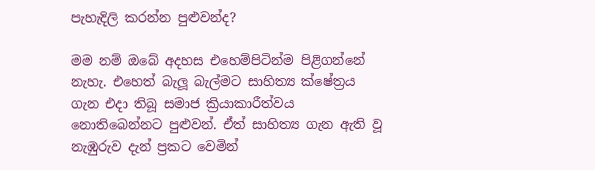පැහැදිලි කරන්න පුළුවන්ද?

මම නම් ඔබේ අදහස එහෙම්පිටින්ම පිළිගන්නේ නැහැ. එහෙත් බැලූ බැල්මට සාහිත්‍ය ක්ෂේත්‍රය ගැන එදා තිබූ සමාජ ක්‍රියාකාරීත්වය නොතිබෙන්නට පුළුවන්. ඒත් සාහිත්‍ය ගැන ඇති වූ නැඹුරුව දැන් ප්‍රකට වෙමින්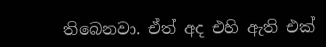තිබෙනවා. ඒත් අද එහි ඇති එක්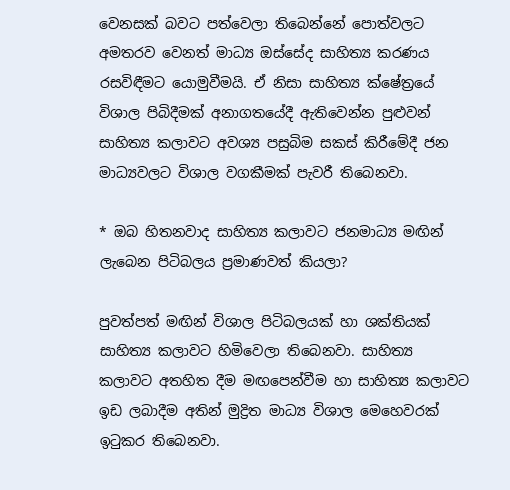වෙනසක් බවට පත්වෙලා තිබෙන්නේ පොත්වලට අමතරව වෙනත් මාධ්‍ය ඔස්සේද සාහිත්‍ය කරණය රසවිඳීමට යොමුවීමයි. ඒ නිසා සාහිත්‍ය ක්ෂේත්‍රයේ විශාල පිබිදීමක් අනාගතයේදී ඇතිවෙන්න පුළුවන් සාහිත්‍ය කලාවට අවශ්‍ය පසුබිම සකස් කිරීමේදී ජන මාධ්‍යවලට විශාල වගකීමක් පැවරී තිබෙනවා.

* ඔබ හිතනවාද සාහිත්‍ය කලාවට ජනමාධ්‍ය මඟින් ලැබෙන පිටිබලය ප්‍රමාණවත් කියලා?

පුවත්පත් මඟින් විශාල පිටිබලයක් හා ශක්තියක් සාහිත්‍ය කලාවට හිමිවෙලා තිබෙනවා. සාහිත්‍ය කලාවට අතහිත දීම මඟපෙන්වීම හා සාහිත්‍ය කලාවට ඉඩ ලබාදීම අතින් මුද්‍රිත මාධ්‍ය විශාල මෙහෙවරක් ඉටුකර තිබෙනවා.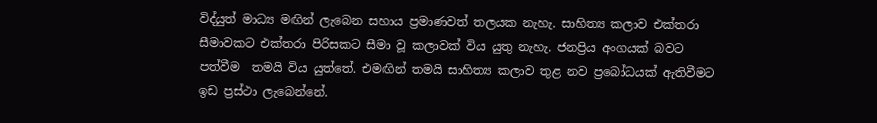විද්යුත් මාධ්‍ය මඟින් ලැබෙන සහාය ප්‍රමාණවත් තලයක නැහැ. සාහිත්‍ය කලාව එක්තරා සීමාවකට එක්තරා පිරිසකට සීමා වූ කලාවක් විය යුතු නැහැ. ජනප්‍රිය අංගයක් බවට පත්වීම ‍ තමයි විය යුත්තේ. එමඟින් තමයි සාහිත්‍ය කලාව තුළ නව ප්‍රබෝධයක් ඇතිවීමට ඉඩ ප්‍රස්ථා ලැබෙන්නේ.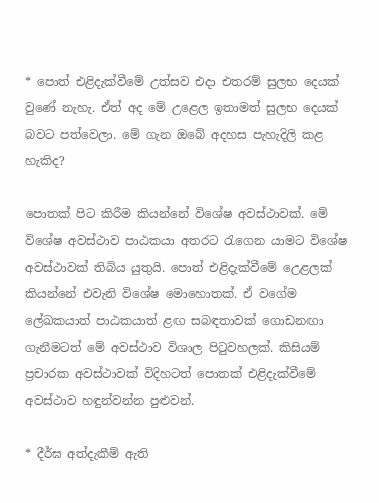* පොත් එළිදැක්වීමේ උත්සව එදා එතරම් සුලභ දෙයක් වුණේ නැහැ. ඒත් අද මේ උළෙල ඉතාමත් සුලභ දෙයක් බවට පත්වෙලා. මේ ගැන ඔබේ අදහස පැහැදිලි කළ හැකිද?

පොතක් පිට කිරීම කියන්නේ විශේෂ අවස්ථාවක්. මේ විශේෂ අවස්ථාව පාඨකයා අතරට රැගෙන යාමට විශේෂ අවස්ථාවක් තිබිය යුතුයි. පොත් එළිදැක්වීමේ උ‍ෙළලක් කියන්නේ එවැනි විශේෂ මොහොතක්. ඒ වගේම ලේඛකයාත් පාඨකයාත් ළඟ සබඳතාවක් ගොඩනඟා ගැනීමටත් මේ අවස්ථාව විශාල පිටුවහලක්. කිසියම් ප්‍රචාරක අවස්ථාවක් විදිහටත් පොතක් එළිදැක්වීමේ අවස්ථාව හඳුන්වන්න පුළුවන්.

* දීර්ඝ අත්දැකීම් ඇති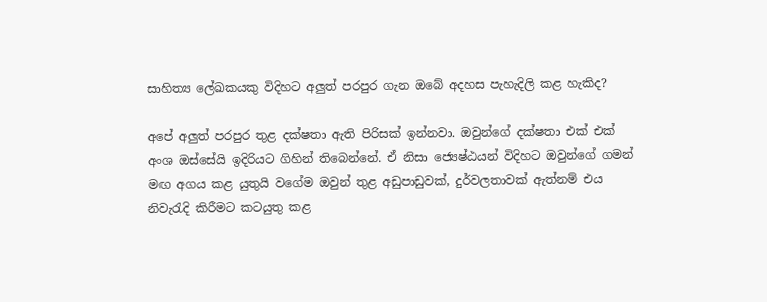සාහිත්‍ය ලේඛකයකු විදිහට අලුත් පරපුර ගැන ඔබේ අදහස පැහැදිලි කළ හැකිද?

අපේ අලුත් පරපුර තුළ දක්ෂතා ඇති පිරිසක් ඉන්නවා. ඔවුන්ගේ දක්ෂතා එක් එක් අංශ ඔස්සේයි ඉදිරියට ගිහින් තිබෙන්නේ. ඒ නිසා ජ්‍යෙෂ්ඨයන් විදිහට ඔවුන්ගේ ගමන් මඟ අගය කළ යුතුයි වගේම ඔවුන් තුළ අඩුපාඩුවක්, දුර්වලතාවක් ඇත්නම් එය නිවැරැදි කිරීමට කටයුතු කළ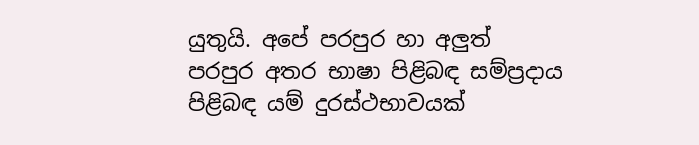යුතුයි. අපේ පරපුර හා අලුත් පරපුර අතර භාෂා පිළිබඳ සම්ප්‍රදාය පිළිබඳ යම් දුරස්ථභාවයක්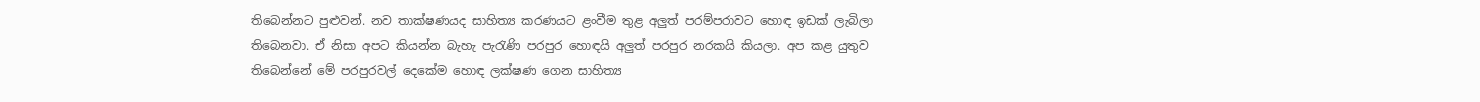තිබෙන්නට පුළුවන්. නව තාක්ෂණයද සාහිත්‍ය කරණයට ළංවීම තුළ අලුත් පරම්පරාවට හොඳ ඉඩක් ලැබිලා තිබෙනවා. ඒ නිසා අපට කියන්න බැහැ පැරැණි පරපුර හොඳයි අලුත් පරපුර නරකයි කියලා. අප කළ යුතුව තිබෙන්නේ මේ පරපුරවල් දෙකේම හොඳ ලක්ෂණ ගෙන සාහිත්‍ය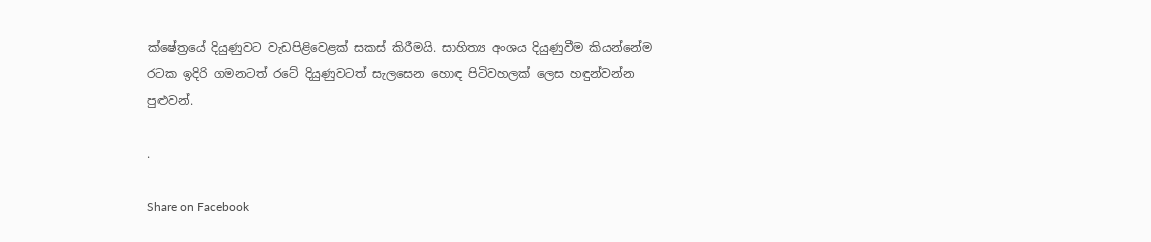ක්ෂේත්‍රයේ දියුණුවට වැඩපිළිවෙළක් සකස් කිරීමයි. සාහිත්‍ය අංශය දියුණුවීම කියන්නේම රටක ඉදිරි ගමනටත් රටේ දියුණුවටත් සැලසෙන හොඳ පිටිවහලක් ලෙස හඳුන්වන්න පුළුවන්.

.

Share on Facebook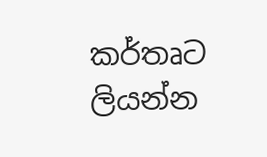කර්තෘට ලියන්න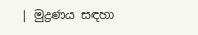| මුද්‍රණය සඳහා